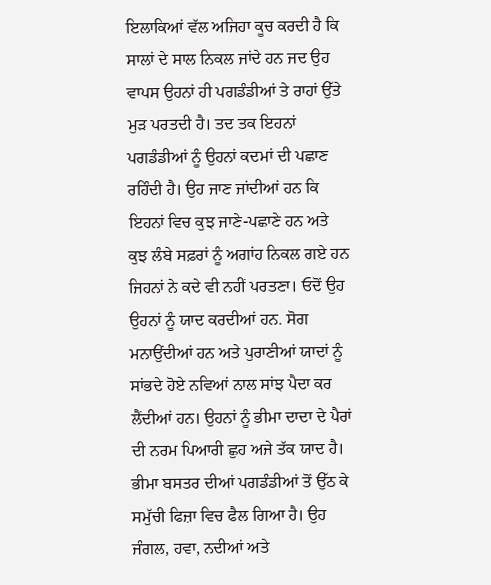ਇਲਾਕਿਆਂ ਵੱਲ ਅਜਿਹਾ ਕੂਚ ਕਰਦੀ ਹੈ ਕਿ ਸਾਲਾਂ ਦੇ ਸਾਲ ਨਿਕਲ ਜਾਂਦੇ ਹਨ ਜਦ ਉਹ ਵਾਪਸ ਉਹਨਾਂ ਹੀ ਪਗਡੰਡੀਆਂ ਤੇ ਰਾਹਾਂ ਉੱਤੇ ਮੁੜ ਪਰਤਦੀ ਹੈ। ਤਦ ਤਕ ਇਹਨਾਂ ਪਗਡੰਡੀਆਂ ਨੂੰ ਉਹਨਾਂ ਕਦਮਾਂ ਦੀ ਪਛਾਣ ਰਹਿੰਦੀ ਹੈ। ਉਹ ਜਾਣ ਜਾਂਦੀਆਂ ਹਨ ਕਿ ਇਹਨਾਂ ਵਿਚ ਕੁਝ ਜਾਣੇ-ਪਛਾਣੇ ਹਨ ਅਤੇ ਕੁਝ ਲੰਬੇ ਸਫ਼ਰਾਂ ਨੂੰ ਅਗਾਂਹ ਨਿਕਲ ਗਏ ਹਨ ਜਿਹਨਾਂ ਨੇ ਕਦੇ ਵੀ ਨਹੀਂ ਪਰਤਣਾ। ਓਦੋਂ ਉਹ ਉਹਨਾਂ ਨੂੰ ਯਾਦ ਕਰਦੀਆਂ ਹਨ. ਸੋਗ ਮਨਾਉਂਦੀਆਂ ਹਨ ਅਤੇ ਪੁਰਾਣੀਆਂ ਯਾਦਾਂ ਨੂੰ ਸਾਂਭਦੇ ਹੋਏ ਨਵਿਆਂ ਨਾਲ ਸਾਂਝ ਪੈਦਾ ਕਰ ਲੈਂਦੀਆਂ ਹਨ। ਉਹਨਾਂ ਨੂੰ ਭੀਮਾ ਦਾਦਾ ਦੇ ਪੈਰਾਂ ਦੀ ਨਰਮ ਪਿਆਰੀ ਛੁਹ ਅਜੇ ਤੱਕ ਯਾਦ ਹੈ। ਭੀਮਾ ਬਸਤਰ ਦੀਆਂ ਪਗਡੰਡੀਆਂ ਤੋਂ ਉੱਠ ਕੇ ਸਮੁੱਚੀ ਫਿਜ਼ਾ ਵਿਚ ਫੈਲ ਗਿਆ ਹੈ। ਉਹ ਜੰਗਲ, ਹਵਾ, ਨਦੀਆਂ ਅਤੇ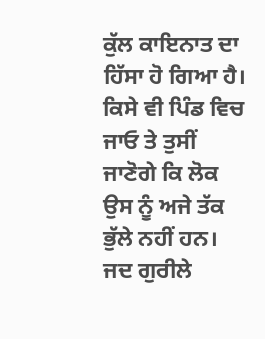ਕੁੱਲ ਕਾਇਨਾਤ ਦਾ ਹਿੱਸਾ ਹੋ ਗਿਆ ਹੈ। ਕਿਸੇ ਵੀ ਪਿੰਡ ਵਿਚ ਜਾਓ ਤੇ ਤੁਸੀਂ ਜਾਣੋਗੇ ਕਿ ਲੋਕ ਉਸ ਨੂੰ ਅਜੇ ਤੱਕ ਭੁੱਲੇ ਨਹੀਂ ਹਨ। ਜਦ ਗੁਰੀਲੇ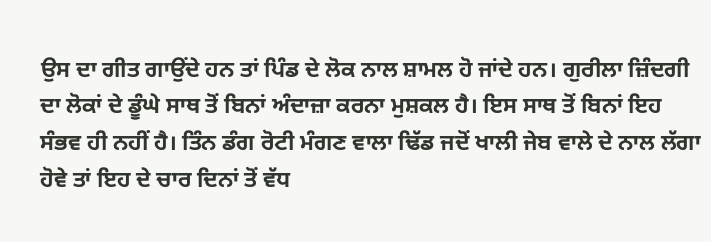ਉਸ ਦਾ ਗੀਤ ਗਾਉਂਦੇ ਹਨ ਤਾਂ ਪਿੰਡ ਦੇ ਲੋਕ ਨਾਲ ਸ਼ਾਮਲ ਹੋ ਜਾਂਦੇ ਹਨ। ਗੁਰੀਲਾ ਜ਼ਿੰਦਗੀ ਦਾ ਲੋਕਾਂ ਦੇ ਡੂੰਘੇ ਸਾਥ ਤੋਂ ਬਿਨਾਂ ਅੰਦਾਜ਼ਾ ਕਰਨਾ ਮੁਸ਼ਕਲ ਹੈ। ਇਸ ਸਾਥ ਤੋਂ ਬਿਨਾਂ ਇਹ ਸੰਭਵ ਹੀ ਨਹੀਂ ਹੈ। ਤਿੰਨ ਡੰਗ ਰੋਟੀ ਮੰਗਣ ਵਾਲਾ ਢਿੱਡ ਜਦੋਂ ਖਾਲੀ ਜੇਬ ਵਾਲੇ ਦੇ ਨਾਲ ਲੱਗਾ ਹੋਵੇ ਤਾਂ ਇਹ ਦੇ ਚਾਰ ਦਿਨਾਂ ਤੋਂ ਵੱਧ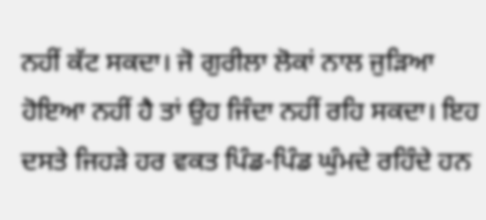ਨਹੀਂ ਕੱਟ ਸਕਦਾ। ਜੋ ਗੁਰੀਲਾ ਲੋਕਾਂ ਨਾਲ ਜੁੜਿਆ ਹੋਇਆ ਨਹੀਂ ਹੈ ਤਾਂ ਉਹ ਜਿੰਦਾ ਨਹੀਂ ਰਹਿ ਸਕਦਾ। ਇਹ ਦਸਤੇ ਜਿਹੜੇ ਹਰ ਵਕਤ ਪਿੰਡ-ਪਿੰਡ ਘੁੰਮਦੇ ਰਹਿੰਦੇ ਹਨ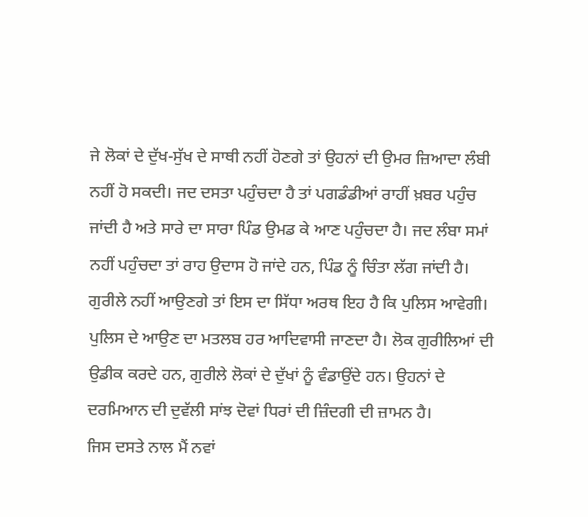ਜੇ ਲੋਕਾਂ ਦੇ ਦੁੱਖ-ਸੁੱਖ ਦੇ ਸਾਥੀ ਨਹੀਂ ਹੋਣਗੇ ਤਾਂ ਉਹਨਾਂ ਦੀ ਉਮਰ ਜ਼ਿਆਦਾ ਲੰਬੀ ਨਹੀਂ ਹੋ ਸਕਦੀ। ਜਦ ਦਸਤਾ ਪਹੁੰਚਦਾ ਹੈ ਤਾਂ ਪਗਡੰਡੀਆਂ ਰਾਹੀਂ ਖ਼ਬਰ ਪਹੁੰਚ ਜਾਂਦੀ ਹੈ ਅਤੇ ਸਾਰੇ ਦਾ ਸਾਰਾ ਪਿੰਡ ਉਮਡ ਕੇ ਆਣ ਪਹੁੰਚਦਾ ਹੈ। ਜਦ ਲੰਬਾ ਸਮਾਂ ਨਹੀਂ ਪਹੁੰਚਦਾ ਤਾਂ ਰਾਹ ਉਦਾਸ ਹੋ ਜਾਂਦੇ ਹਨ, ਪਿੰਡ ਨੂੰ ਚਿੰਤਾ ਲੱਗ ਜਾਂਦੀ ਹੈ। ਗੁਰੀਲੇ ਨਹੀਂ ਆਉਣਗੇ ਤਾਂ ਇਸ ਦਾ ਸਿੱਧਾ ਅਰਥ ਇਹ ਹੈ ਕਿ ਪੁਲਿਸ ਆਵੇਗੀ। ਪੁਲਿਸ ਦੇ ਆਉਣ ਦਾ ਮਤਲਬ ਹਰ ਆਦਿਵਾਸੀ ਜਾਣਦਾ ਹੈ। ਲੋਕ ਗੁਰੀਲਿਆਂ ਦੀ ਉਡੀਕ ਕਰਦੇ ਹਨ, ਗੁਰੀਲੇ ਲੋਕਾਂ ਦੇ ਦੁੱਖਾਂ ਨੂੰ ਵੰਡਾਉਂਦੇ ਹਨ। ਉਹਨਾਂ ਦੇ ਦਰਮਿਆਨ ਦੀ ਦੁਵੱਲੀ ਸਾਂਝ ਦੋਵਾਂ ਧਿਰਾਂ ਦੀ ਜ਼ਿੰਦਗੀ ਦੀ ਜ਼ਾਮਨ ਹੈ।
ਜਿਸ ਦਸਤੇ ਨਾਲ ਮੈਂ ਨਵਾਂ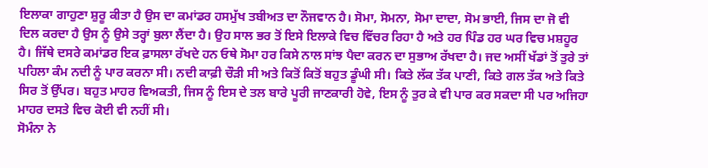ਇਲਾਕਾ ਗਾਹੁਣਾ ਸ਼ੁਰੂ ਕੀਤਾ ਹੈ ਉਸ ਦਾ ਕਮਾਂਡਰ ਹਸਮੁੱਖ ਤਬੀਅਤ ਦਾ ਨੌਜਵਾਨ ਹੈ। ਸੋਮਾ, ਸੋਮਨਾ, ਸੋਮਾ ਦਾਦਾ, ਸੋਮ ਭਾਈ, ਜਿਸ ਦਾ ਜੋ ਵੀ ਦਿਲ ਕਰਦਾ ਹੈ ਉਸ ਨੂੰ ਉਸੇ ਤਰ੍ਹਾਂ ਬੁਲਾ ਲੈਂਦਾ ਹੈ। ਉਹ ਸਾਲ ਭਰ ਤੋਂ ਇਸੇ ਇਲਾਕੇ ਵਿਚ ਵਿੱਚਰ ਰਿਹਾ ਹੈ ਅਤੇ ਹਰ ਪਿੰਡ ਹਰ ਘਰ ਵਿਚ ਮਸ਼ਹੂਰ ਹੈ। ਜਿੱਥੇ ਦਸਰੇ ਕਮਾਂਡਰ ਇਕ ਫ਼ਾਸਲਾ ਰੱਖਦੇ ਹਨ ਓਥੇ ਸੋਮਾ ਹਰ ਕਿਸੇ ਨਾਲ ਸਾਂਝ ਪੈਦਾ ਕਰਨ ਦਾ ਸੁਭਾਅ ਰੱਖਦਾ ਹੈ। ਜਦ ਅਸੀਂ ਖੱਡਾਂ ਤੋਂ ਤੁਰੇ ਤਾਂ ਪਹਿਲਾ ਕੰਮ ਨਦੀ ਨੂੰ ਪਾਰ ਕਰਨਾ ਸੀ। ਨਦੀ ਕਾਫ਼ੀ ਚੌੜੀ ਸੀ ਅਤੇ ਕਿਤੋਂ ਕਿਤੋਂ ਬਹੁਤ ਡੂੰਘੀ ਸੀ। ਕਿਤੇ ਲੱਕ ਤੱਕ ਪਾਣੀ, ਕਿਤੇ ਗਲ ਤੱਕ ਅਤੇ ਕਿਤੇ ਸਿਰ ਤੋਂ ਉੱਪਰ। ਬਹੁਤ ਮਾਹਰ ਵਿਅਕਤੀ, ਜਿਸ ਨੂੰ ਇਸ ਦੇ ਤਲ ਬਾਰੇ ਪੂਰੀ ਜਾਣਕਾਰੀ ਹੋਵੇ, ਇਸ ਨੂੰ ਤੁਰ ਕੇ ਵੀ ਪਾਰ ਕਰ ਸਕਦਾ ਸੀ ਪਰ ਅਜਿਹਾ ਮਾਹਰ ਦਸਤੇ ਵਿਚ ਕੋਈ ਵੀ ਨਹੀਂ ਸੀ।
ਸੋਮੰਨਾ ਨੇ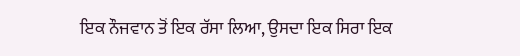ਇਕ ਨੌਜਵਾਨ ਤੋਂ ਇਕ ਰੱਸਾ ਲਿਆ, ਉਸਦਾ ਇਕ ਸਿਰਾ ਇਕ